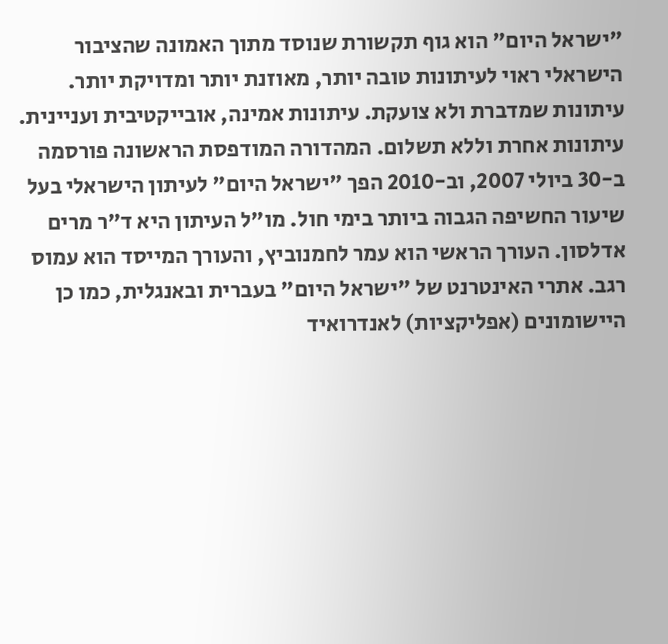"ישראל היום" הוא גוף תקשורת שנוסד מתוך האמונה שהציבור הישראלי ראוי לעיתונות טובה יותר, מאוזנת יותר ומדויקת יותר. עיתונות שמדברת ולא צועקת. עיתונות אמינה, אובייקטיבית ועניינית. עיתונות אחרת וללא תשלום. המהדורה המודפסת הראשונה פורסמה ב-30 ביולי 2007, וב-2010 הפך "ישראל היום" לעיתון הישראלי בעל שיעור החשיפה הגבוה ביותר בימי חול. מו"ל העיתון היא ד"ר מרים אדלסון. העורך הראשי הוא עמר לחמנוביץ, והעורך המייסד הוא עמוס רגב. אתרי האינטרנט של "ישראל היום" בעברית ובאנגלית, כמו כן היישומונים (אפליקציות) לאנדרואיד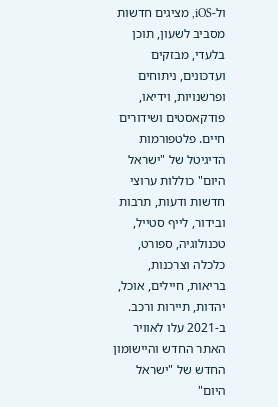ול-iOS, מציגים חדשות מסביב לשעון, תוכן בלעדי, מבזקים ועדכונים, ניתוחים ופרשנויות, וידיאו, פודקאסטים ושידורים חיים. פלטפורמות הדיגיטל של "ישראל היום" כוללות ערוצי חדשות ודעות, תרבות ובידור, לייף סטייל, טכנולוגיה, ספורט, כלכלה וצרכנות, בריאות, חיילים, אוכל, יהדות, תיירות ורכב. ב-2021 עלו לאוויר האתר החדש והיישומון החדש של "ישראל היום"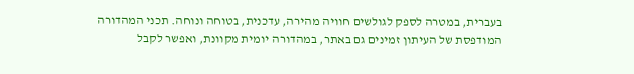בעברית, במטרה לספק לגולשים חוויה מהירה, עדכנית, בטוחה ונוחה. תכני המהדורה המודפסת של העיתון זמינים גם באתר, במהדורה יומית מקוונת, ואפשר לקבל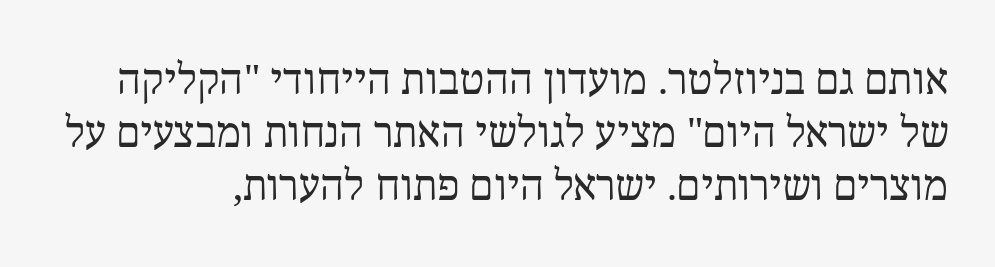אותם גם בניוזלטר. מועדון ההטבות הייחודי "הקליקה של ישראל היום" מציע לגולשי האתר הנחות ומבצעים על מוצרים ושירותים. ישראל היום פתוח להערות,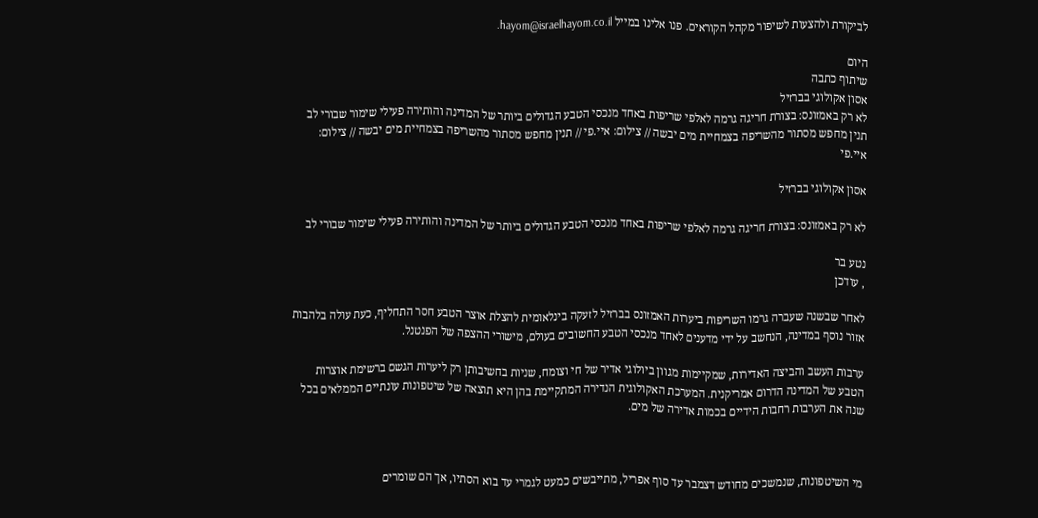לביקורת ולהצעות לשיפור מקהל הקוראים. פנו אלינו במייל hayom@israelhayom.co.il.

היום
שיתוף כתבה
אסון אקולוגי בברזיל
לא רק באמזונס: בצורת חריגה גרמה לאלפי שריפות באחד מנכסי הטבע הגדולים ביותר של המדינה והותירה פעילי שימור שבורי לב
תנין מחפש מסתור מהשריפה בצמחיית מים יבשה // צילום: איי.פי // תנין מחפש מסתור מהשריפה בצמחיית מים יבשה // צילום: איי.פי

אסון אקולוגי בברזיל

לא רק באמזונס: בצורת חריגה גרמה לאלפי שריפות באחד מנכסי הטבע הגדולים ביותר של המדינה והותירה פעילי שימור שבורי לב

נטע בר
, עודכן

לאחר שבשנה שעברה גרמו השריפות ביערות האמזונס בברזיל לזעקה בינלאומית להצלת אוצר הטבע חסר התחליף, כעת עולה בלהבות אזור נוסף במדינה, הנחשב על ידי מדענים לאחד מנכסי הטבע החשובים בעולם, מישורי ההצפה של הפנטנל.

ערבות העשב והביצה האדירות, שמקיימות מגוון ביולוגי אדיר של חי וצומח, שניות בחשיבותן רק ליערות הגשם ברשימת אוצרות הטבע של המדינה הדרום אמריקנית. המערכת האקולוגית הנדירה המתקיימת בהן היא תוצאה של שיטפונות עונתיים הממלאים בכל שנה את הערבות רחבות הידיים בכמות אדירה של מים.



מי השיטפונות, שנמשכים מחודש דצמבר עד סוף אפריל, מתייבשים כמעט לגמרי עד בוא הסתיו, אך הם שומרים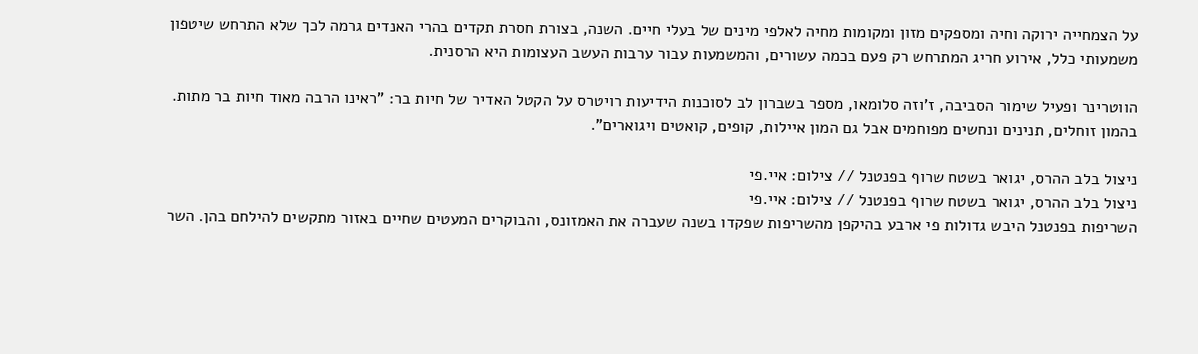על הצמחייה ירוקה וחיה ומספקים מזון ומקומות מחיה לאלפי מינים של בעלי חיים. השנה, בצורת חסרת תקדים בהרי האנדים גרמה לכך שלא התרחש שיטפון משמעותי כלל, אירוע חריג המתרחש רק פעם בכמה עשורים, והמשמעות עבור ערבות העשב העצומות היא הרסנית.

הווטרינר ופעיל שימור הסביבה, ז'וזה סלומאו, מספר בשברון לב לסוכנות הידיעות רויטרס על הקטל האדיר של חיות בר: "ראינו הרבה מאוד חיות בר מתות. בהמון זוחלים, תנינים ונחשים מפוחמים אבל גם המון איילות, קופים, קואטים ויגוארים".

ניצול בלב ההרס, יגואר בשטח שרוף בפנטנל // צילום: איי.פי
ניצול בלב ההרס, יגואר בשטח שרוף בפנטנל // צילום: איי.פי
השריפות בפנטנל היבש גדולות פי ארבע בהיקפן מהשריפות שפקדו בשנה שעברה את האמזונס, והבוקרים המעטים שחיים באזור מתקשים להילחם בהן. השר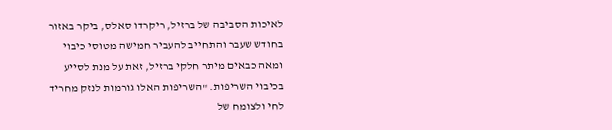לאיכות הסביבה של ברזיל, ריקרדו סאלס, ביקר באזור בחודש שעבר והתחייב להעביר חמישה מטוסי כיבוי ומאה כבאים מיתר חלקי ברזיל, זאת על מנת לסייע בכיבוי השריפות. "השריפות האלו גורמות לנזק מחריד לחי ולצומח של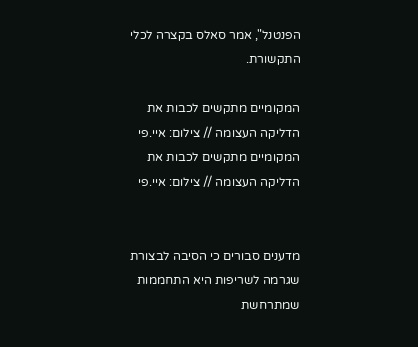הפנטנל", אמר סאלס בקצרה לכלי התקשורת.

המקומיים מתקשים לכבות את הדליקה העצומה // צילום: איי.פי
המקומיים מתקשים לכבות את הדליקה העצומה // צילום: איי.פי


מדענים סבורים כי הסיבה לבצורת שגרמה לשריפות היא התחממות שמתרחשת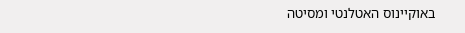באוקיינוס האטלנטי ומסיטה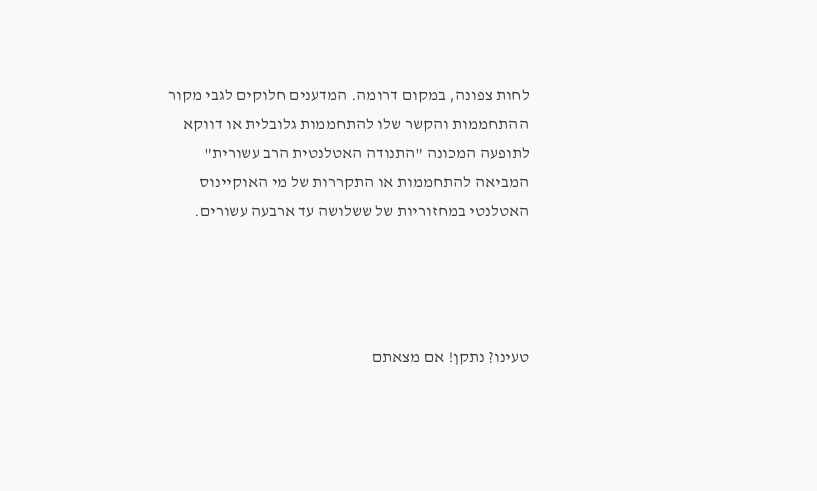לחות צפונה, במקום דרומה. המדענים חלוקים לגבי מקור ההתחממות והקשר שלו להתחממות גלובלית או דווקא לתופעה המכונה "התנודה האטלנטית הרב עשורית" המביאה להתחממות או התקררות של מי האוקיינוס האטלנטי במחזוריות של ששלושה עד ארבעה עשורים.




טעינו? נתקן! אם מצאתם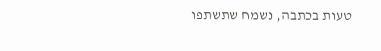טעות בכתבה, נשמח שתשתפו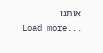אותנו
Load more...